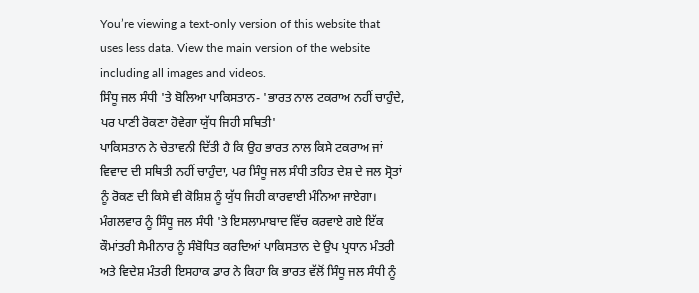You’re viewing a text-only version of this website that uses less data. View the main version of the website including all images and videos.
ਸਿੰਧੂ ਜਲ ਸੰਧੀ 'ਤੇ ਬੋਲਿਆ ਪਾਕਿਸਤਾਨ- 'ਭਾਰਤ ਨਾਲ ਟਕਰਾਅ ਨਹੀਂ ਚਾਹੁੰਦੇ, ਪਰ ਪਾਣੀ ਰੋਕਣਾ ਹੋਵੇਗਾ ਯੁੱਧ ਜਿਹੀ ਸਥਿਤੀ'
ਪਾਕਿਸਤਾਨ ਨੇ ਚੇਤਾਵਨੀ ਦਿੱਤੀ ਹੈ ਕਿ ਉਹ ਭਾਰਤ ਨਾਲ ਕਿਸੇ ਟਕਰਾਅ ਜਾਂ ਵਿਵਾਦ ਦੀ ਸਥਿਤੀ ਨਹੀਂ ਚਾਹੁੰਦਾ, ਪਰ ਸਿੰਧੂ ਜਲ ਸੰਧੀ ਤਹਿਤ ਦੇਸ਼ ਦੇ ਜਲ ਸ੍ਰੋਤਾਂ ਨੂੰ ਰੋਕਣ ਦੀ ਕਿਸੇ ਵੀ ਕੋਸ਼ਿਸ਼ ਨੂੰ ਯੁੱਧ ਜਿਹੀ ਕਾਰਵਾਈ ਮੰਨਿਆ ਜਾਏਗਾ।
ਮੰਗਲਵਾਰ ਨੂੰ ਸਿੰਧੂ ਜਲ ਸੰਧੀ 'ਤੇ ਇਸਲਾਮਾਬਾਦ ਵਿੱਚ ਕਰਵਾਏ ਗਏ ਇੱਕ ਕੌਮਾਂਤਰੀ ਸੈਮੀਨਾਰ ਨੂੰ ਸੰਬੋਧਿਤ ਕਰਦਿਆਂ ਪਾਕਿਸਤਾਨ ਦੇ ਉਪ ਪ੍ਰਧਾਨ ਮੰਤਰੀ ਅਤੇ ਵਿਦੇਸ਼ ਮੰਤਰੀ ਇਸਹਾਕ ਡਾਰ ਨੇ ਕਿਹਾ ਕਿ ਭਾਰਤ ਵੱਲੋਂ ਸਿੰਧੂ ਜਲ ਸੰਧੀ ਨੂੰ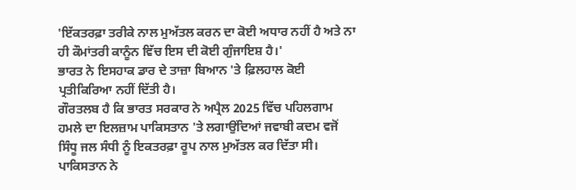'ਇੱਕਤਰਫ਼ਾ ਤਰੀਕੇ ਨਾਲ ਮੁਅੱਤਲ ਕਰਨ ਦਾ ਕੋਈ ਅਧਾਰ ਨਹੀਂ ਹੈ ਅਤੇ ਨਾ ਹੀ ਕੌਮਾਂਤਰੀ ਕਾਨੂੰਨ ਵਿੱਚ ਇਸ ਦੀ ਕੋਈ ਗੁੰਜਾਇਸ਼ ਹੈ।'
ਭਾਰਤ ਨੇ ਇਸਹਾਕ ਡਾਰ ਦੇ ਤਾਜ਼ਾ ਬਿਆਨ 'ਤੇ ਫ਼ਿਲਹਾਲ ਕੋਈ ਪ੍ਰਤੀਕਿਰਿਆ ਨਹੀਂ ਦਿੱਤੀ ਹੈ।
ਗੌਰਤਲਬ ਹੈ ਕਿ ਭਾਰਤ ਸਰਕਾਰ ਨੇ ਅਪ੍ਰੈਲ 2025 ਵਿੱਚ ਪਹਿਲਗਾਮ ਹਮਲੇ ਦਾ ਇਲਜ਼ਾਮ ਪਾਕਿਸਤਾਨ 'ਤੇ ਲਗਾਉਂਦਿਆਂ ਜਵਾਬੀ ਕਦਮ ਵਜੋਂ ਸਿੰਧੂ ਜਲ ਸੰਧੀ ਨੂੰ ਇਕਤਰਫ਼ਾ ਰੂਪ ਨਾਲ ਮੁਅੱਤਲ ਕਰ ਦਿੱਤਾ ਸੀ।
ਪਾਕਿਸਤਾਨ ਨੇ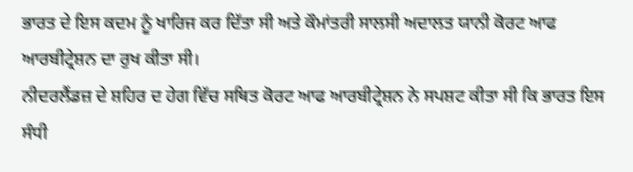ਭਾਰਤ ਦੇ ਇਸ ਕਦਮ ਨੂੰ ਖਾਰਿਜ ਕਰ ਦਿੱਤਾ ਸੀ ਅਤੇ ਕੌਮਾਂਤਰੀ ਸਾਲਸੀ ਅਦਾਲਤ ਯਾਨੀ ਕੋਰਟ ਆਫ ਆਰਬੀਟ੍ਰੇਸ਼ਨ ਦਾ ਰੁਖ ਕੀਤਾ ਸੀ।
ਨੀਦਰਲੈਂਡਜ਼ ਦੇ ਸ਼ਹਿਰ ਦ ਹੇਗ ਵਿੱਚ ਸਥਿਤ ਕੋਰਟ ਆਫ ਆਰਬੀਟ੍ਰੇਸ਼ਨ ਨੇ ਸਪਸ਼ਟ ਕੀਤਾ ਸੀ ਕਿ ਭਾਰਤ ਇਸ ਸੰਧੀ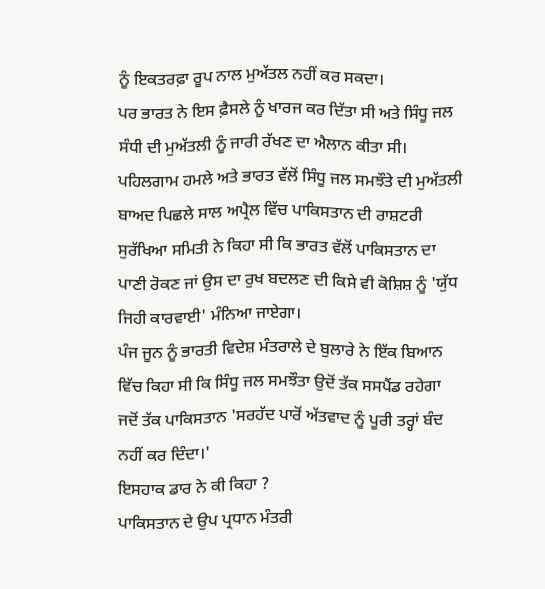ਨੂੰ ਇਕਤਰਫ਼ਾ ਰੂਪ ਨਾਲ ਮੁਅੱਤਲ ਨਹੀਂ ਕਰ ਸਕਦਾ।
ਪਰ ਭਾਰਤ ਨੇ ਇਸ ਫ਼ੈਸਲੇ ਨੂੰ ਖਾਰਜ ਕਰ ਦਿੱਤਾ ਸੀ ਅਤੇ ਸਿੰਧੂ ਜਲ ਸੰਧੀ ਦੀ ਮੁਅੱਤਲੀ ਨੂੰ ਜਾਰੀ ਰੱਖਣ ਦਾ ਐਲਾਨ ਕੀਤਾ ਸੀ।
ਪਹਿਲਗਾਮ ਹਮਲੇ ਅਤੇ ਭਾਰਤ ਵੱਲੋਂ ਸਿੰਧੂ ਜਲ ਸਮਝੌਤੇ ਦੀ ਮੁਅੱਤਲੀ ਬਾਅਦ ਪਿਛਲੇ ਸਾਲ ਅਪ੍ਰੈਲ ਵਿੱਚ ਪਾਕਿਸਤਾਨ ਦੀ ਰਾਸ਼ਟਰੀ ਸੁਰੱਖਿਆ ਸਮਿਤੀ ਨੇ ਕਿਹਾ ਸੀ ਕਿ ਭਾਰਤ ਵੱਲੋਂ ਪਾਕਿਸਤਾਨ ਦਾ ਪਾਣੀ ਰੋਕਣ ਜਾਂ ਉਸ ਦਾ ਰੁਖ ਬਦਲਣ ਦੀ ਕਿਸੇ ਵੀ ਕੋਸ਼ਿਸ਼ ਨੂੰ 'ਯੁੱਧ ਜਿਹੀ ਕਾਰਵਾਈ' ਮੰਨਿਆ ਜਾਏਗਾ।
ਪੰਜ ਜੂਨ ਨੂੰ ਭਾਰਤੀ ਵਿਦੇਸ਼ ਮੰਤਰਾਲੇ ਦੇ ਬੁਲਾਰੇ ਨੇ ਇੱਕ ਬਿਆਨ ਵਿੱਚ ਕਿਹਾ ਸੀ ਕਿ ਸਿੰਧੂ ਜਲ ਸਮਝੌਤਾ ਉਦੋਂ ਤੱਕ ਸਸਪੈਂਡ ਰਹੇਗਾ ਜਦੋਂ ਤੱਕ ਪਾਕਿਸਤਾਨ 'ਸਰਹੱਦ ਪਾਰੋਂ ਅੱਤਵਾਦ ਨੂੰ ਪੂਰੀ ਤਰ੍ਹਾਂ ਬੰਦ ਨਹੀਂ ਕਰ ਦਿੰਦਾ।'
ਇਸਹਾਕ ਡਾਰ ਨੇ ਕੀ ਕਿਹਾ ?
ਪਾਕਿਸਤਾਨ ਦੇ ਉਪ ਪ੍ਰਧਾਨ ਮੰਤਰੀ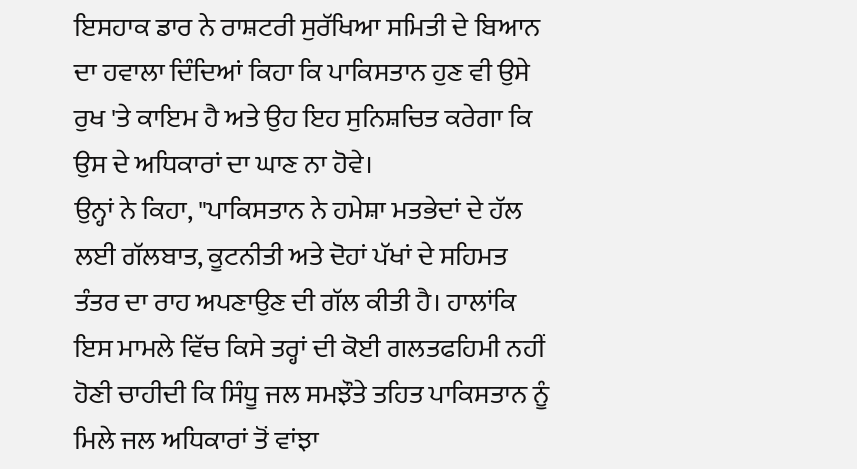ਇਸਹਾਕ ਡਾਰ ਨੇ ਰਾਸ਼ਟਰੀ ਸੁਰੱਖਿਆ ਸਮਿਤੀ ਦੇ ਬਿਆਨ ਦਾ ਹਵਾਲਾ ਦਿੰਦਿਆਂ ਕਿਹਾ ਕਿ ਪਾਕਿਸਤਾਨ ਹੁਣ ਵੀ ਉਸੇ ਰੁਖ 'ਤੇ ਕਾਇਮ ਹੈ ਅਤੇ ਉਹ ਇਹ ਸੁਨਿਸ਼ਚਿਤ ਕਰੇਗਾ ਕਿ ਉਸ ਦੇ ਅਧਿਕਾਰਾਂ ਦਾ ਘਾਣ ਨਾ ਹੋਵੇ।
ਉਨ੍ਹਾਂ ਨੇ ਕਿਹਾ, "ਪਾਕਿਸਤਾਨ ਨੇ ਹਮੇਸ਼ਾ ਮਤਭੇਦਾਂ ਦੇ ਹੱਲ ਲਈ ਗੱਲਬਾਤ, ਕੂਟਨੀਤੀ ਅਤੇ ਦੋਹਾਂ ਪੱਖਾਂ ਦੇ ਸਹਿਮਤ ਤੰਤਰ ਦਾ ਰਾਹ ਅਪਣਾਉਣ ਦੀ ਗੱਲ ਕੀਤੀ ਹੈ। ਹਾਲਾਂਕਿ ਇਸ ਮਾਮਲੇ ਵਿੱਚ ਕਿਸੇ ਤਰ੍ਹਾਂ ਦੀ ਕੋਈ ਗਲਤਫਹਿਮੀ ਨਹੀਂ ਹੋਣੀ ਚਾਹੀਦੀ ਕਿ ਸਿੰਧੂ ਜਲ ਸਮਝੌਤੇ ਤਹਿਤ ਪਾਕਿਸਤਾਨ ਨੂੰ ਮਿਲੇ ਜਲ ਅਧਿਕਾਰਾਂ ਤੋਂ ਵਾਂਝਾ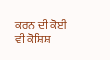ਕਰਨ ਦੀ ਕੋਈ ਵੀ ਕੋਸ਼ਿਸ਼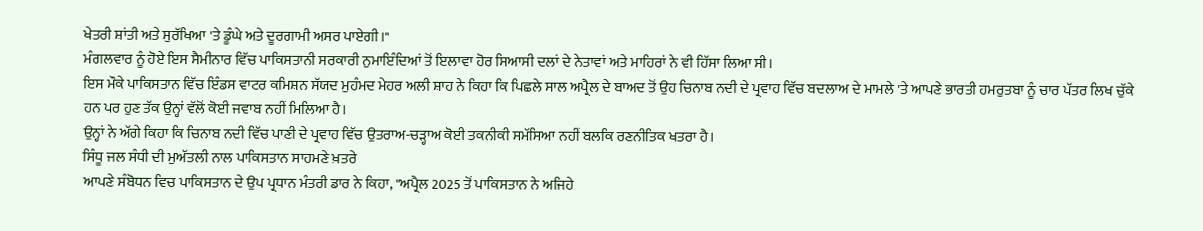ਖੇਤਰੀ ਸ਼ਾਂਤੀ ਅਤੇ ਸੁਰੱਖਿਆ 'ਤੇ ਡੂੰਘੇ ਅਤੇ ਦੂਰਗਾਮੀ ਅਸਰ ਪਾਏਗੀ।"
ਮੰਗਲਵਾਰ ਨੂੰ ਹੋਏ ਇਸ ਸੈਮੀਨਾਰ ਵਿੱਚ ਪਾਕਿਸਤਾਨੀ ਸਰਕਾਰੀ ਨੁਮਾਇੰਦਿਆਂ ਤੋਂ ਇਲਾਵਾ ਹੋਰ ਸਿਆਸੀ ਦਲਾਂ ਦੇ ਨੇਤਾਵਾਂ ਅਤੇ ਮਾਹਿਰਾਂ ਨੇ ਵੀ ਹਿੱਸਾ ਲਿਆ ਸੀ।
ਇਸ ਮੌਕੇ ਪਾਕਿਸਤਾਨ ਵਿੱਚ ਇੰਡਸ ਵਾਟਰ ਕਮਿਸ਼ਨ ਸੱਯਦ ਮੁਹੰਮਦ ਮੇਹਰ ਅਲੀ ਸ਼ਾਹ ਨੇ ਕਿਹਾ ਕਿ ਪਿਛਲੇ ਸਾਲ ਅਪ੍ਰੈਲ ਦੇ ਬਾਅਦ ਤੋਂ ਉਹ ਚਿਨਾਬ ਨਦੀ ਦੇ ਪ੍ਰਵਾਹ ਵਿੱਚ ਬਦਲਾਅ ਦੇ ਮਾਮਲੇ 'ਤੇ ਆਪਣੇ ਭਾਰਤੀ ਹਮਰੁਤਬਾ ਨੂੰ ਚਾਰ ਪੱਤਰ ਲਿਖ ਚੁੱਕੇ ਹਨ ਪਰ ਹੁਣ ਤੱਕ ਉਨ੍ਹਾਂ ਵੱਲੋਂ ਕੋਈ ਜਵਾਬ ਨਹੀਂ ਮਿਲਿਆ ਹੈ।
ਉਨ੍ਹਾਂ ਨੇ ਅੱਗੇ ਕਿਹਾ ਕਿ ਚਿਨਾਬ ਨਦੀ ਵਿੱਚ ਪਾਣੀ ਦੇ ਪ੍ਰਵਾਹ ਵਿੱਚ ਉਤਰਾਅ-ਚੜ੍ਹਾਅ ਕੋਈ ਤਕਨੀਕੀ ਸਮੱਸਿਆ ਨਹੀਂ ਬਲਕਿ ਰਣਨੀਤਿਕ ਖਤਰਾ ਹੈ।
ਸਿੰਧੂ ਜਲ ਸੰਧੀ ਦੀ ਮੁਅੱਤਲੀ ਨਾਲ ਪਾਕਿਸਤਾਨ ਸਾਹਮਣੇ ਖ਼ਤਰੇ
ਆਪਣੇ ਸੰਬੋਧਨ ਵਿਚ ਪਾਕਿਸਤਾਨ ਦੇ ਉਪ ਪ੍ਰਧਾਨ ਮੰਤਰੀ ਡਾਰ ਨੇ ਕਿਹਾ, "ਅਪ੍ਰੈਲ 2025 ਤੋਂ ਪਾਕਿਸਤਾਨ ਨੇ ਅਜਿਹੇ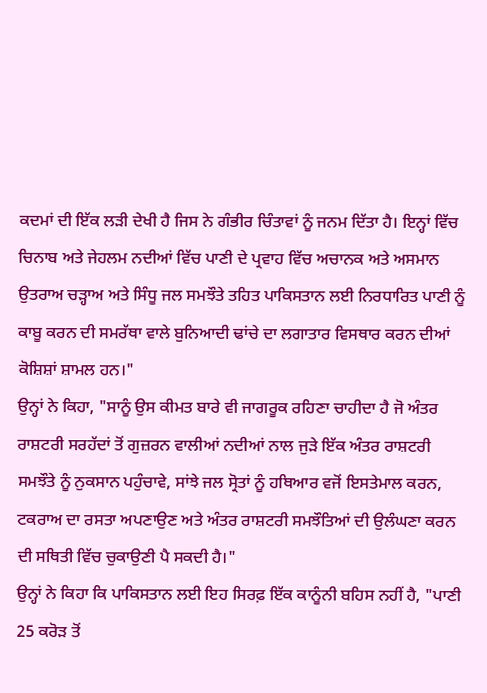ਕਦਮਾਂ ਦੀ ਇੱਕ ਲੜੀ ਦੇਖੀ ਹੈ ਜਿਸ ਨੇ ਗੰਭੀਰ ਚਿੰਤਾਵਾਂ ਨੂੰ ਜਨਮ ਦਿੱਤਾ ਹੈ। ਇਨ੍ਹਾਂ ਵਿੱਚ ਚਿਨਾਬ ਅਤੇ ਜੇਹਲਮ ਨਦੀਆਂ ਵਿੱਚ ਪਾਣੀ ਦੇ ਪ੍ਰਵਾਹ ਵਿੱਚ ਅਚਾਨਕ ਅਤੇ ਅਸਮਾਨ ਉਤਰਾਅ ਚੜ੍ਹਾਅ ਅਤੇ ਸਿੰਧੂ ਜਲ ਸਮਝੌਤੇ ਤਹਿਤ ਪਾਕਿਸਤਾਨ ਲਈ ਨਿਰਧਾਰਿਤ ਪਾਣੀ ਨੂੰ ਕਾਬੂ ਕਰਨ ਦੀ ਸਮਰੱਥਾ ਵਾਲੇ ਬੁਨਿਆਦੀ ਢਾਂਚੇ ਦਾ ਲਗਾਤਾਰ ਵਿਸਥਾਰ ਕਰਨ ਦੀਆਂ ਕੋਸ਼ਿਸ਼ਾਂ ਸ਼ਾਮਲ ਹਨ।"
ਉਨ੍ਹਾਂ ਨੇ ਕਿਹਾ, "ਸਾਨੂੰ ਉਸ ਕੀਮਤ ਬਾਰੇ ਵੀ ਜਾਗਰੂਕ ਰਹਿਣਾ ਚਾਹੀਦਾ ਹੈ ਜੋ ਅੰਤਰ ਰਾਸ਼ਟਰੀ ਸਰਹੱਦਾਂ ਤੋਂ ਗੁਜ਼ਰਨ ਵਾਲੀਆਂ ਨਦੀਆਂ ਨਾਲ ਜੁੜੇ ਇੱਕ ਅੰਤਰ ਰਾਸ਼ਟਰੀ ਸਮਝੌਤੇ ਨੂੰ ਨੁਕਸਾਨ ਪਹੁੰਚਾਵੇ, ਸਾਂਝੇ ਜਲ ਸ੍ਰੋਤਾਂ ਨੂੰ ਹਥਿਆਰ ਵਜੋਂ ਇਸਤੇਮਾਲ ਕਰਨ, ਟਕਰਾਅ ਦਾ ਰਸਤਾ ਅਪਣਾਉਣ ਅਤੇ ਅੰਤਰ ਰਾਸ਼ਟਰੀ ਸਮਝੌਤਿਆਂ ਦੀ ਉਲੰਘਣਾ ਕਰਨ ਦੀ ਸਥਿਤੀ ਵਿੱਚ ਚੁਕਾਉਣੀ ਪੈ ਸਕਦੀ ਹੈ।"
ਉਨ੍ਹਾਂ ਨੇ ਕਿਹਾ ਕਿ ਪਾਕਿਸਤਾਨ ਲਈ ਇਹ ਸਿਰਫ਼ ਇੱਕ ਕਾਨੂੰਨੀ ਬਹਿਸ ਨਹੀਂ ਹੈ, "ਪਾਣੀ 25 ਕਰੋੜ ਤੋਂ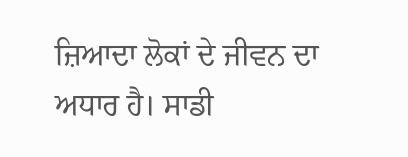ਜ਼ਿਆਦਾ ਲੋਕਾਂ ਦੇ ਜੀਵਨ ਦਾ ਅਧਾਰ ਹੈ। ਸਾਡੀ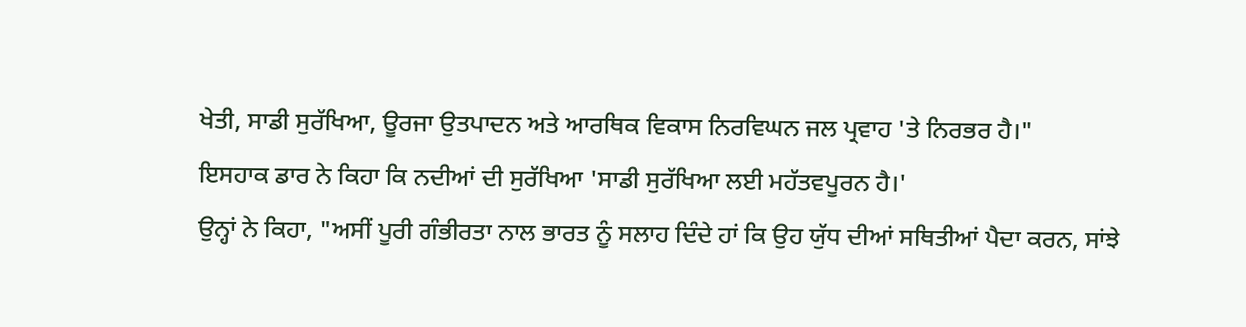ਖੇਤੀ, ਸਾਡੀ ਸੁਰੱਖਿਆ, ਊਰਜਾ ਉਤਪਾਦਨ ਅਤੇ ਆਰਥਿਕ ਵਿਕਾਸ ਨਿਰਵਿਘਨ ਜਲ ਪ੍ਰਵਾਹ 'ਤੇ ਨਿਰਭਰ ਹੈ।"
ਇਸਹਾਕ ਡਾਰ ਨੇ ਕਿਹਾ ਕਿ ਨਦੀਆਂ ਦੀ ਸੁਰੱਖਿਆ 'ਸਾਡੀ ਸੁਰੱਖਿਆ ਲਈ ਮਹੱਤਵਪੂਰਨ ਹੈ।'
ਉਨ੍ਹਾਂ ਨੇ ਕਿਹਾ, "ਅਸੀਂ ਪੂਰੀ ਗੰਭੀਰਤਾ ਨਾਲ ਭਾਰਤ ਨੂੰ ਸਲਾਹ ਦਿੰਦੇ ਹਾਂ ਕਿ ਉਹ ਯੁੱਧ ਦੀਆਂ ਸਥਿਤੀਆਂ ਪੈਦਾ ਕਰਨ, ਸਾਂਝੇ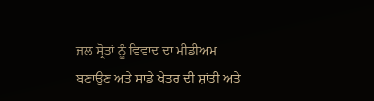ਜਲ ਸ੍ਰੋਤਾਂ ਨੂੰ ਵਿਵਾਦ ਦਾ ਮੀਡੀਅਮ ਬਣਾਉਣ ਅਤੇ ਸਾਡੇ ਖੇਤਰ ਦੀ ਸ਼ਾਂਤੀ ਅਤੇ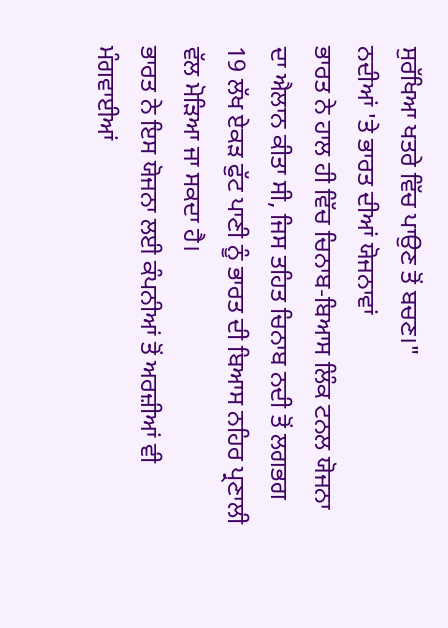ਸੁਰੱਖਿਆ ਖਤਰੇ ਵਿੱਚ ਪਾਉਣ ਤੋਂ ਬਚਣ।"
ਨਦੀਆਂ 'ਤੇ ਭਾਰਤ ਦੀਆਂ ਯੋਜਨਾਵਾਂ
ਭਾਰਤ ਨੇ ਹਾਲ ਹੀ ਵਿੱਚ ਚਿਨਾਬ-ਬਿਆਸ ਲਿੰਕ ਟਨਲ ਯੋਜਨਾ ਦਾ ਐਲਾਨ ਕੀਤਾ ਸੀ, ਜਿਸ ਤਹਿਤ ਚਿਨਾਬ ਨਦੀ ਤੋਂ ਲਗਭਗ 19 ਲੱਖ ਏਕੜ ਫੁੱਟ ਪਾਣੀ ਨੂੰ ਭਾਰਤ ਦੀ ਬਿਆਸ ਨਹਿਰ ਪ੍ਰਣਾਲੀ ਵੱਲ ਮੋੜਿਆ ਜਾ ਸਕਦਾ ਹੈ।
ਭਾਰਤ ਨੇ ਇਸ ਯੋਜਨਾ ਲਈ ਕੰਪਨੀਆਂ ਤੋਂ ਅਰਜ਼ੀਆਂ ਵੀ ਮੰਗਵਾਈਆਂ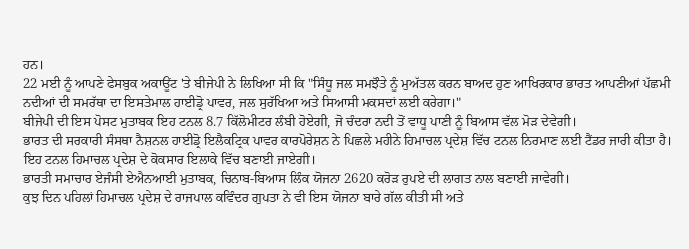ਹਨ।
22 ਮਈ ਨੂੰ ਆਪਣੇ ਫੇਸਬੁਕ ਅਕਾਊਂਟ 'ਤੇ ਬੀਜੇਪੀ ਨੇ ਲਿਖਿਆ ਸੀ ਕਿ "ਸਿੰਧੂ ਜਲ ਸਮਝੌਤੇ ਨੂੰ ਮੁਅੱਤਲ ਕਰਨ ਬਾਅਦ ਹੁਣ ਆਖਿਰਕਾਰ ਭਾਰਤ ਆਪਣੀਆਂ ਪੱਛਮੀ ਨਦੀਆਂ ਦੀ ਸਮਰੱਥਾ ਦਾ ਇਸਤੇਮਾਲ ਹਾਈਡ੍ਰੋ ਪਾਵਰ, ਜਲ ਸੁਰੱਖਿਆ ਅਤੇ ਸਿਆਸੀ ਮਕਸਦਾਂ ਲਈ ਕਰੇਗਾ।"
ਬੀਜੇਪੀ ਦੀ ਇਸ ਪੋਸਟ ਮੁਤਾਬਕ ਇਹ ਟਨਲ 8.7 ਕਿੱਲੋਮੀਟਰ ਲੰਬੀ ਹੋਏਗੀ, ਜੋ ਚੰਦਰਾ ਨਦੀ ਤੋਂ ਵਾਧੂ ਪਾਣੀ ਨੂੰ ਬਿਆਸ ਵੱਲ ਮੋੜ ਦੇਵੇਗੀ।
ਭਾਰਤ ਦੀ ਸਰਕਾਰੀ ਸੰਸਥਾ ਨੈਸ਼ਨਲ ਹਾਈਡ੍ਰੋ ਇਲੈਕਟ੍ਰਿਕ ਪਾਵਰ ਕਾਰਪੋਰੇਸ਼ਨ ਨੇ ਪਿਛਲੇ ਮਹੀਨੇ ਹਿਮਾਚਲ ਪ੍ਰਦੇਸ਼ ਵਿੱਚ ਟਨਲ ਨਿਰਮਾਣ ਲਈ ਟੈਂਡਰ ਜਾਰੀ ਕੀਤਾ ਹੈ।
ਇਹ ਟਨਲ ਹਿਮਾਚਲ ਪ੍ਰਦੇਸ਼ ਦੇ ਕੋਕਸਾਰ ਇਲਾਕੇ ਵਿੱਚ ਬਣਾਈ ਜਾਏਗੀ।
ਭਾਰਤੀ ਸਮਾਚਾਰ ਏਜੰਸੀ ਏਐਨਆਈ ਮੁਤਾਬਕ, ਚਿਨਾਬ-ਬਿਆਸ ਲਿੰਕ ਯੋਜਨਾ 2620 ਕਰੋੜ ਰੁਪਏ ਦੀ ਲਾਗਤ ਨਾਲ ਬਣਾਈ ਜਾਵੇਗੀ।
ਕੁਝ ਦਿਨ ਪਹਿਲਾਂ ਹਿਮਾਚਲ ਪ੍ਰਦੇਸ਼ ਦੇ ਰਾਜਪਾਲ ਕਵਿੰਦਰ ਗੁਪਤਾ ਨੇ ਵੀ ਇਸ ਯੋਜਨਾ ਬਾਰੇ ਗੱਲ ਕੀਤੀ ਸੀ ਅਤੇ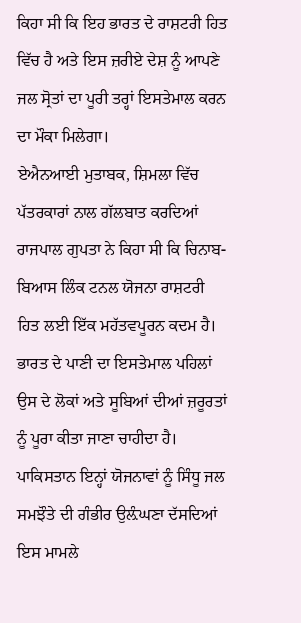ਕਿਹਾ ਸੀ ਕਿ ਇਹ ਭਾਰਤ ਦੇ ਰਾਸ਼ਟਰੀ ਹਿਤ ਵਿੱਚ ਹੈ ਅਤੇ ਇਸ ਜ਼ਰੀਏ ਦੇਸ਼ ਨੂੰ ਆਪਣੇ ਜਲ ਸ੍ਰੋਤਾਂ ਦਾ ਪੂਰੀ ਤਰ੍ਹਾਂ ਇਸਤੇਮਾਲ ਕਰਨ ਦਾ ਮੌਕਾ ਮਿਲੇਗਾ।
ਏਐਨਆਈ ਮੁਤਾਬਕ, ਸ਼ਿਮਲਾ ਵਿੱਚ ਪੱਤਰਕਾਰਾਂ ਨਾਲ ਗੱਲਬਾਤ ਕਰਦਿਆਂ ਰਾਜਪਾਲ ਗੁਪਤਾ ਨੇ ਕਿਹਾ ਸੀ ਕਿ ਚਿਨਾਬ-ਬਿਆਸ ਲਿੰਕ ਟਨਲ ਯੋਜਨਾ ਰਾਸ਼ਟਰੀ ਹਿਤ ਲਈ ਇੱਕ ਮਹੱਤਵਪੂਰਨ ਕਦਮ ਹੈ। ਭਾਰਤ ਦੇ ਪਾਣੀ ਦਾ ਇਸਤੇਮਾਲ ਪਹਿਲਾਂ ਉਸ ਦੇ ਲੋਕਾਂ ਅਤੇ ਸੂਬਿਆਂ ਦੀਆਂ ਜ਼ਰੂਰਤਾਂ ਨੂੰ ਪੂਰਾ ਕੀਤਾ ਜਾਣਾ ਚਾਹੀਦਾ ਹੈ।
ਪਾਕਿਸਤਾਨ ਇਨ੍ਹਾਂ ਯੋਜਨਾਵਾਂ ਨੂੰ ਸਿੰਧੂ ਜਲ ਸਮਝੌਤੇ ਦੀ ਗੰਭੀਰ ਉਲ਼ੰਘਣਾ ਦੱਸਦਿਆਂ ਇਸ ਮਾਮਲੇ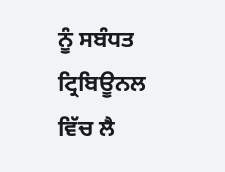ਨੂੰ ਸਬੰਧਤ ਟ੍ਰਿਬਿਊਨਲ ਵਿੱਚ ਲੈ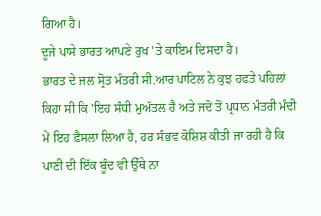ਗਿਆ ਹੈ।
ਦੂਜੇ ਪਾਸੇ ਭਾਰਤ ਆਪਣੇ ਰੁਖ 'ਤੇ ਕਾਇਮ ਦਿਸਦਾ ਹੈ।
ਭਾਰਤ ਦੇ ਜਲ ਸ੍ਰੋਤ ਮੰਤਰੀ ਸੀ.ਆਰ ਪਾਟਿਲ ਨੇ ਕੁਝ ਹਫਤੇ ਪਹਿਲਾਂ ਕਿਹਾ ਸੀ ਕਿ 'ਇਹ ਸੰਧੀ ਮੁਅੱਤਲ ਹੈ ਅਤੇ ਜਦੋ ਤੋਂ ਪ੍ਰਧਾਨ ਮੰਤਰੀ ਮੰਦੀ ਮੇਂ ਇਹ ਫ਼ੈਸਲਾ ਲਿਆ ਹੈ, ਹਰ ਸੰਭਵ ਕੋਸ਼ਿਸ਼ ਕੀਤੀ ਜਾ ਰਹੀ ਹੈ ਕਿ ਪਾਣੀ ਦੀ ਇੱਕ ਬੂੰਦ ਵੀ ਉੱਥੇ ਨਾ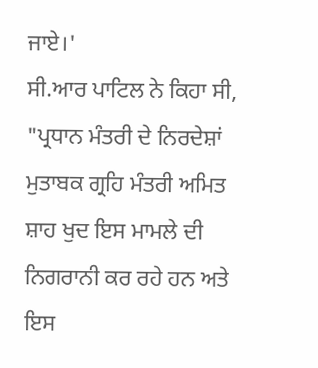ਜਾਏ।'
ਸੀ.ਆਰ ਪਾਟਿਲ ਨੇ ਕਿਹਾ ਸੀ, "ਪ੍ਰਧਾਨ ਮੰਤਰੀ ਦੇ ਨਿਰਦੇਸ਼ਾਂ ਮੁਤਾਬਕ ਗ੍ਰਹਿ ਮੰਤਰੀ ਅਮਿਤ ਸ਼ਾਹ ਖੁਦ ਇਸ ਮਾਮਲੇ ਦੀ ਨਿਗਰਾਨੀ ਕਰ ਰਹੇ ਹਨ ਅਤੇ ਇਸ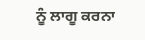ਨੂੰ ਲਾਗੂ ਕਰਨਾ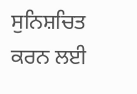ਸੁਨਿਸ਼ਚਿਤ ਕਰਨ ਲਈ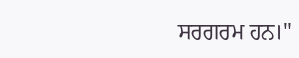ਸਰਗਰਮ ਹਨ।"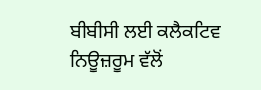ਬੀਬੀਸੀ ਲਈ ਕਲੈਕਟਿਵ ਨਿਊਜ਼ਰੂਮ ਵੱਲੋਂ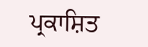ਪ੍ਰਕਾਸ਼ਿਤ